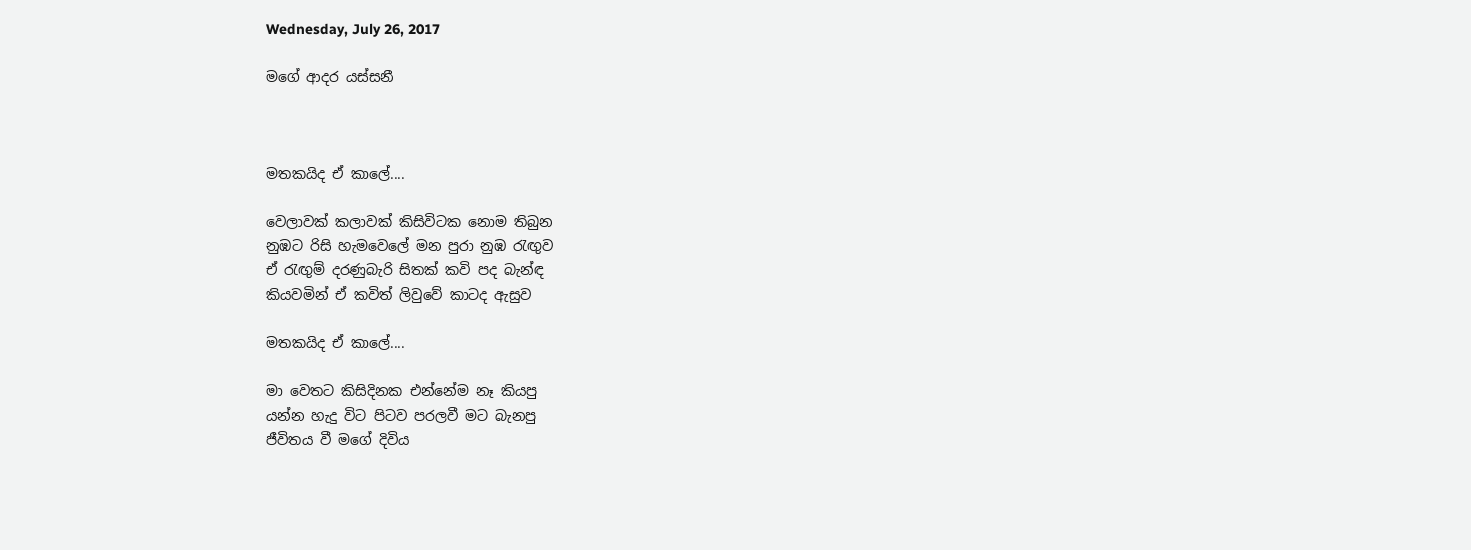Wednesday, July 26, 2017

මගේ ආදර යස්සනී



මතකයිද ඒ කාලේ....

වෙලාවක් කලාවක් කිසිවිටක නොම තිබුන
නුඹට රිසි හැමවෙලේ මන පුරා නුඹ රැඟුව
ඒ රැඟුම් දරණුබැරි සිතක් කවි පද බැන්ඳ
කියවමින් ඒ කවිත් ලිවුවේ කාටද ඇසුව

මතකයිද ඒ කාලේ....

මා වෙතට කිසිදිනක එන්නේම නෑ කියපු
යන්න හැදු විට පිටව පරලවී මට බැනපු
ජීවිතය වී මගේ දිවිය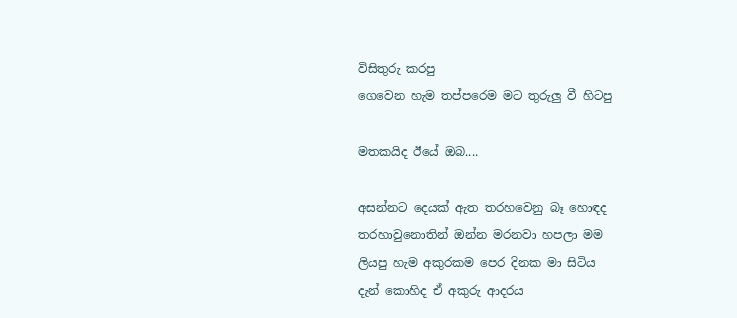විසිතුරු කරපු
ගෙවෙන හැම තප්පරෙම මට තුරුලු වී හිටපු

මතකයිද ඊයේ ඔබ....

අසන්නට දෙයක් ඇත තරහවෙනු බෑ හොඳද
තරහාවුනොතින් ඔන්න මරනවා හපලා මම
ලියපු හැම අකුරකම පෙර දිනක මා සිටිය
දැන් කොහිද ඒ අකුරු ආදරය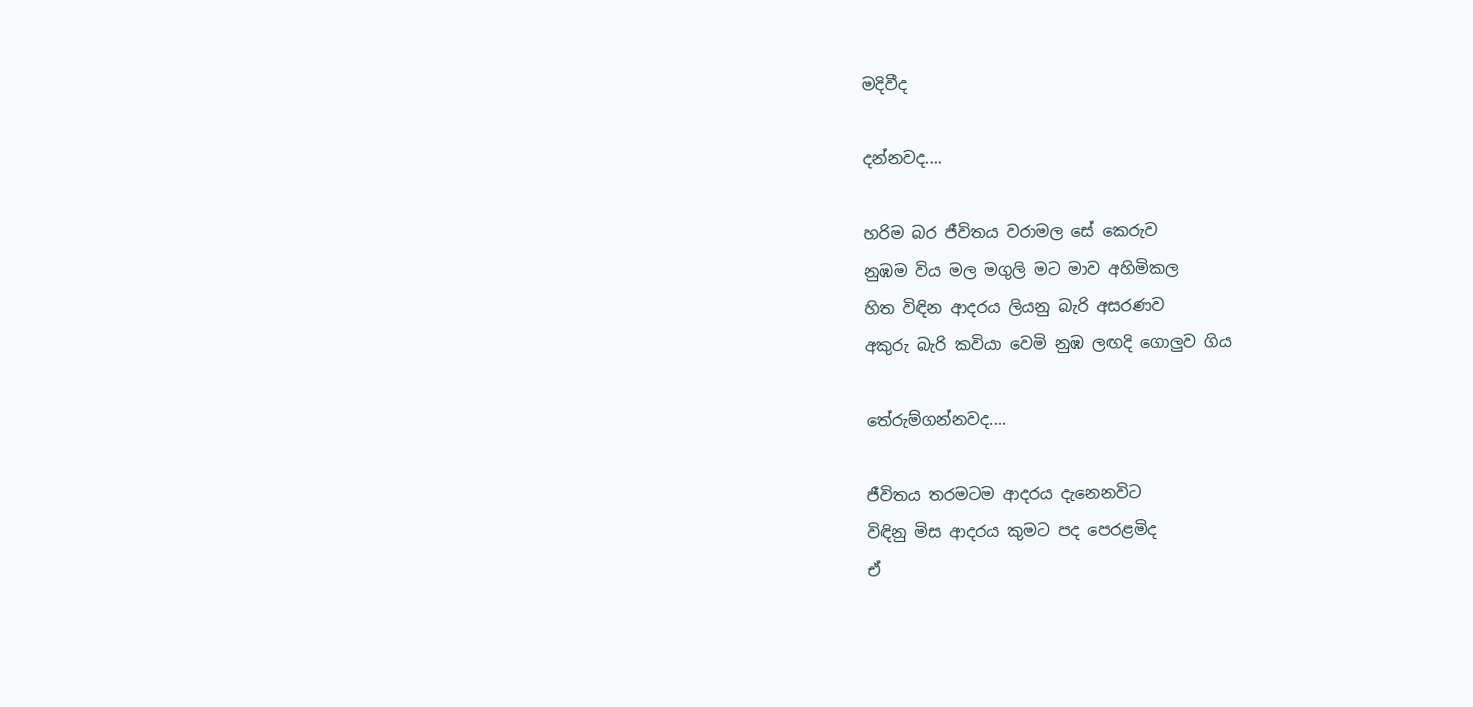මදිවීද

දන්නවද....

හරිම බර ජීවිතය වරාමල සේ කෙරුව
නුඹම විය මල මගුලි මට මාව අහිමිකල
හිත විඳින ආදරය ලියනු බැරි අසරණව
අකුරු බැරි කවියා වෙමි නුඹ ලඟදි ගොලුව ගිය

තේරුම්ගන්නවද....

ජීවිතය තරමටම ආදරය දැනෙනවිට
විඳිනු මිස ආදරය කුමට පද පෙරළමිද
ඒ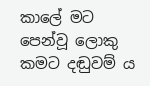කාලේ මට පෙන්වූ ලොකු කමට දඬුවම්‍ ය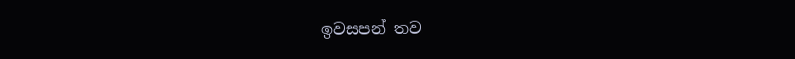ඉවසපන් තව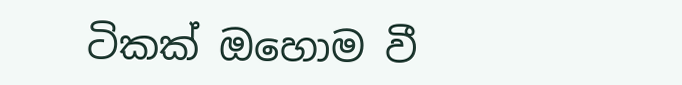ටිකක් ඔහොම වී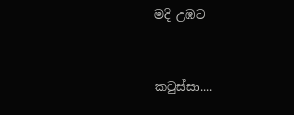මදි උඹට


කටුස්සා....